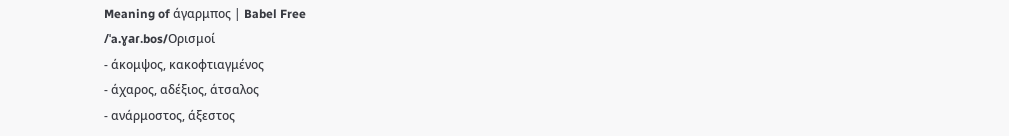Meaning of άγαρμπος | Babel Free
/ˈa.ɣaɾ.bos/Ορισμοί
- άκομψος, κακοφτιαγμένος
- άχαρος, αδέξιος, άτσαλος
- ανάρμοστος, άξεστος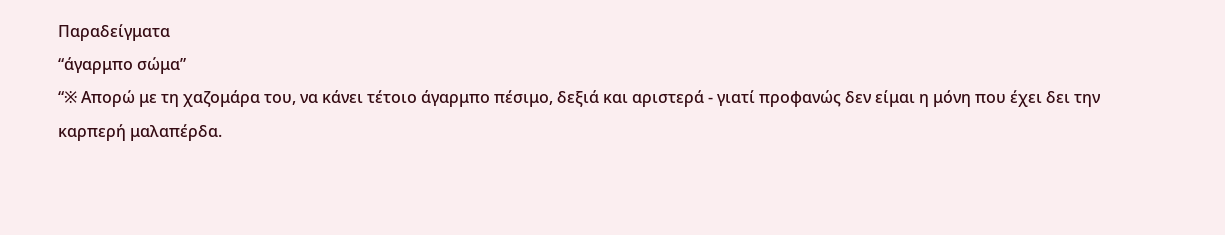Παραδείγματα
“άγαρμπο σώμα”
“※ Απορώ με τη χαζομάρα του, να κάνει τέτοιο άγαρμπο πέσιμο, δεξιά και αριστερά - γιατί προφανώς δεν είμαι η μόνη που έχει δει την καρπερή μαλαπέρδα.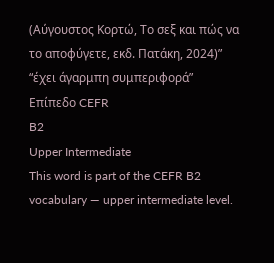(Αύγουστος Κορτώ, Το σεξ και πώς να το αποφύγετε, εκδ. Πατάκη, 2024)”
“έχει άγαρμπη συμπεριφορά”
Επίπεδο CEFR
B2
Upper Intermediate
This word is part of the CEFR B2 vocabulary — upper intermediate level.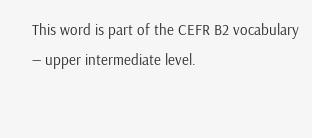This word is part of the CEFR B2 vocabulary — upper intermediate level.